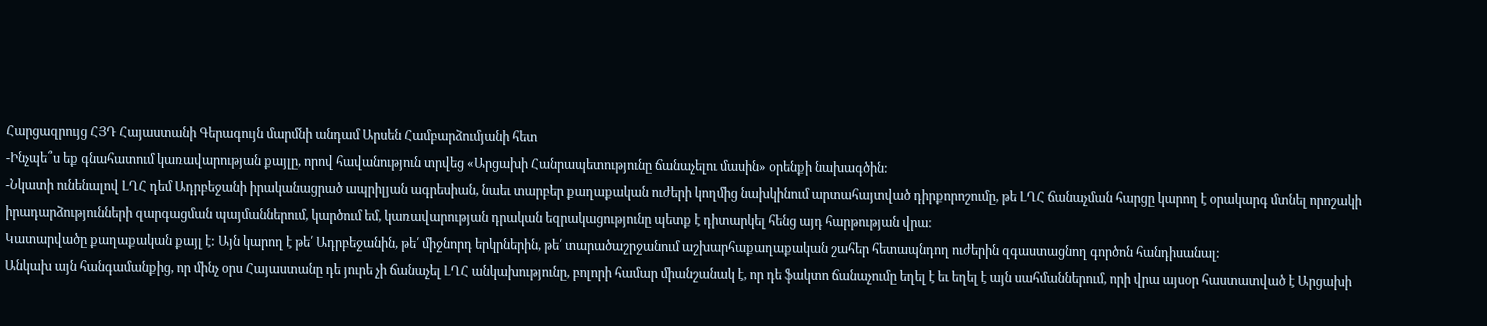Հարցազրույց ՀՅԴ Հայաստանի Գերագույն մարմնի անդամ Արսեն Համբարձումյանի հետ
-Ինչպե՞ս եք գնահատում կառավարության քայլը, որով հավանություն տրվեց «Արցախի Հանրապետությունը ճանաչելու մասին» օրենքի նախագծին:
-Նկատի ունենալով ԼՂՀ դեմ Ադրբեջանի իրականացրած ապրիլյան ագրեսիան, նաեւ տարբեր քաղաքական ուժերի կողմից նախկինում արտահայտված դիրքորոշումը, թե ԼՂՀ ճանաչման հարցը կարող է օրակարգ մտնել որոշակի իրադարձությունների զարգացման պայմաններում, կարծում եմ, կառավարության դրական եզրակացությունը պետք է դիտարկել հենց այդ հարթության վրա։
Կատարվածը քաղաքական քայլ է: Այն կարող է թե՛ Ադրբեջանին, թե՛ միջնորդ երկրներին, թե՛ տարածաշրջանում աշխարհաքաղաքական շահեր հետապնդող ուժերին զգաստացնող գործոն հանդիսանալ:
Անկախ այն հանգամանքից, որ մինչ օրս Հայաստանը դե յուրե չի ճանաչել ԼՂՀ անկախությունը, բոլորի համար միանշանակ է, որ դե ֆակտո ճանաչումը եղել է եւ եղել է այն սահմաններում, որի վրա այսօր հաստատված է Արցախի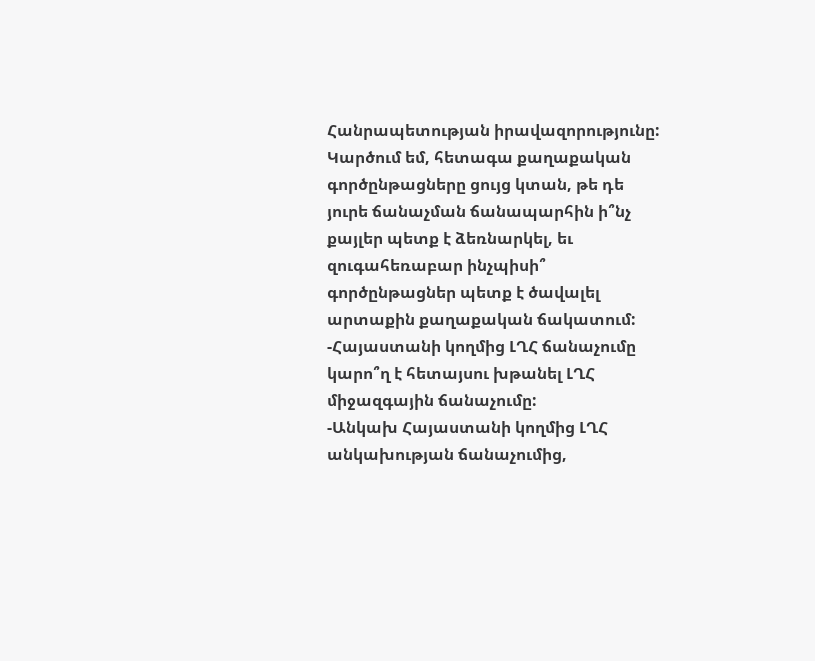Հանրապետության իրավազորությունը:
Կարծում եմ, հետագա քաղաքական գործընթացները ցույց կտան, թե դե յուրե ճանաչման ճանապարհին ի՞նչ քայլեր պետք է ձեռնարկել, եւ զուգահեռաբար ինչպիսի՞ գործընթացներ պետք է ծավալել արտաքին քաղաքական ճակատում:
-Հայաստանի կողմից ԼՂՀ ճանաչումը կարո՞ղ է հետայսու խթանել ԼՂՀ միջազգային ճանաչումը:
-Անկախ Հայաստանի կողմից ԼՂՀ անկախության ճանաչումից,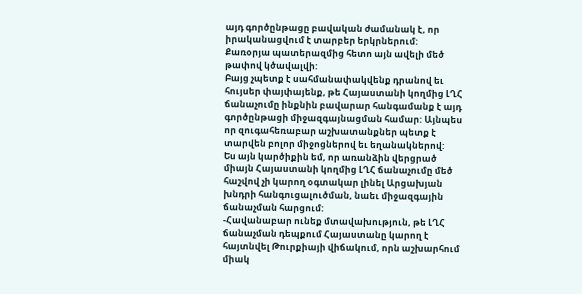այդ գործընթացը բավական ժամանակ է, որ իրականացվում է տարբեր երկրներում: Քառօրյա պատերազմից հետո այն ավելի մեծ թափով կծավալվի:
Բայց չպետք է սահմանափակվենք դրանով եւ հույսեր փայփայենք, թե Հայաստանի կողմից ԼՂՀ ճանաչումը ինքնին բավարար հանգամանք է այդ գործընթացի միջազգայնացման համար: Այնպես որ զուգահեռաբար աշխատանքներ պետք է տարվեն բոլոր միջոցներով եւ եղանակներով:
Ես այն կարծիքին եմ, որ առանձին վերցրած միայն Հայաստանի կողմից ԼՂՀ ճանաչումը մեծ հաշվով չի կարող օգտակար լինել Արցախյան խնդրի հանգուցալուծման, նաեւ միջազգային ճանաչման հարցում:
-Հավանաբար ունեք մտավախություն, թե ԼՂՀ ճանաչման դեպքում Հայաստանը կարող է հայտնվել Թուրքիայի վիճակում, որն աշխարհում միակ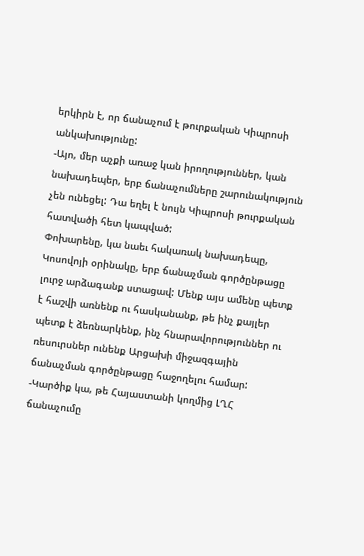երկիրն է, որ ճանաչում է թուրքական Կիպրոսի անկախությունը:
-Այո, մեր աչքի առաջ կան իրողություններ, կան նախադեպեր, երբ ճանաչումները շարունակություն չեն ունեցել: Դա եղել է նույն Կիպրոսի թուրքական հատվածի հետ կապված:
Փոխարենը, կա նաեւ հակառակ նախադեպը, Կոսովոյի օրինակը, երբ ճանաչման գործընթացը լուրջ արձագանք ստացավ: Մենք այս ամենը պետք է հաշվի առնենք ու հասկանանք, թե ինչ քայլեր պետք է ձեռնարկենք, ինչ հնարավորություններ ու ռեսուրսներ ունենք Արցախի միջազգային ճանաչման գործընթացը հաջողելու համար:
-Կարծիք կա, թե Հայաստանի կողմից ԼՂՀ ճանաչումը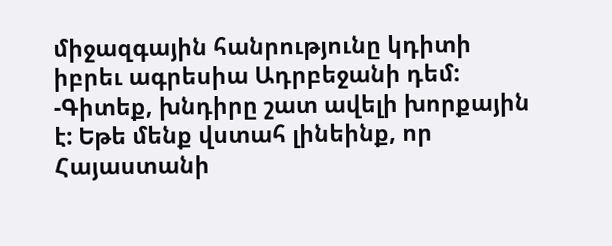միջազգային հանրությունը կդիտի իբրեւ ագրեսիա Ադրբեջանի դեմ:
-Գիտեք, խնդիրը շատ ավելի խորքային է: Եթե մենք վստահ լինեինք, որ Հայաստանի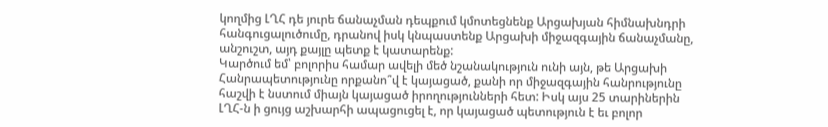կողմից ԼՂՀ դե յուրե ճանաչման դեպքում կմոտեցնենք Արցախյան հիմնախնդրի հանգուցալուծումը, դրանով իսկ կնպաստենք Արցախի միջազգային ճանաչմանը, անշուշտ, այդ քայլը պետք է կատարենք:
Կարծում եմ՝ բոլորիս համար ավելի մեծ նշանակություն ունի այն, թե Արցախի Հանրապետությունը որքանո՞վ է կայացած, քանի որ միջազգային հանրությունը հաշվի է նստում միայն կայացած իրողությունների հետ: Իսկ այս 25 տարիներին ԼՂՀ-ն ի ցույց աշխարհի ապացուցել է, որ կայացած պետություն է եւ բոլոր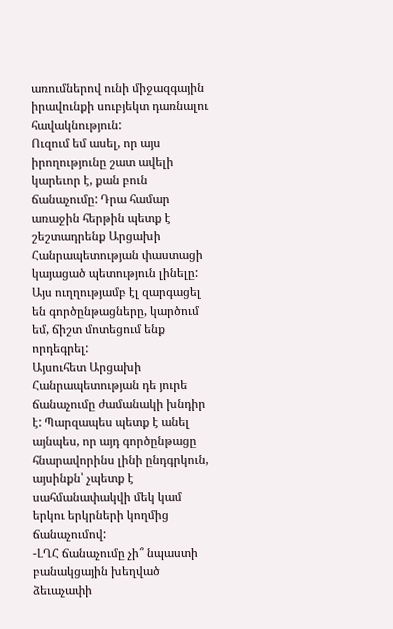առումներով ունի միջազգային իրավունքի սուբյեկտ դառնալու հավակնություն:
Ուզում եմ ասել, որ այս իրողությունը շատ ավելի կարեւոր է, քան բուն ճանաչումը: Դրա համար առաջին հերթին պետք է շեշտադրենք Արցախի Հանրապետության փաստացի կայացած պետություն լինելը: Այս ուղղությամբ էլ զարգացել են գործընթացները, կարծում եմ, ճիշտ մոտեցում ենք որդեգրել:
Այսուհետ Արցախի Հանրապետության դե յուրե ճանաչումը ժամանակի խնդիր է: Պարզապես պետք է անել այնպես, որ այդ գործընթացը հնարավորինս լինի ընդգրկուն, այսինքն՝ չպետք է սահմանափակվի մեկ կամ երկու երկրների կողմից ճանաչումով:
-ԼՂՀ ճանաչումը չի՞ նպաստի բանակցային խեղված ձեւաչափի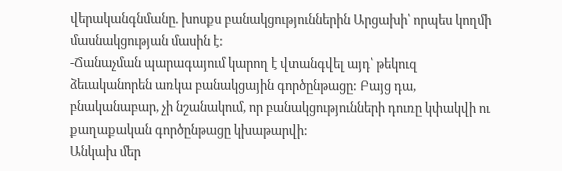վերականգնմանը. խոսքս բանակցություններին Արցախի՝ որպես կողմի մասնակցության մասին է:
-Ճանաչման պարագայում կարող է վտանգվել այդ՝ թեկուզ ձեւականորեն առկա բանակցային գործընթացը: Բայց դա, բնականաբար, չի նշանակում, որ բանակցությունների դուռը կփակվի ու քաղաքական գործընթացը կխաթարվի:
Անկախ մեր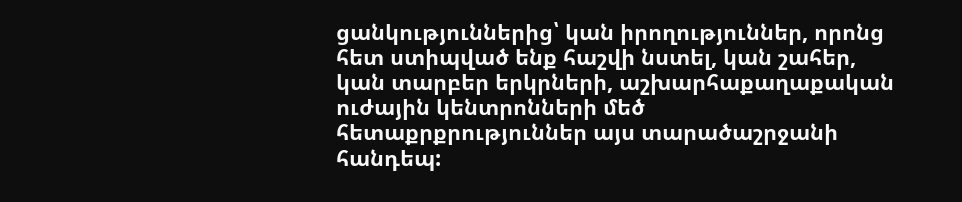ցանկություններից՝ կան իրողություններ, որոնց հետ ստիպված ենք հաշվի նստել, կան շահեր, կան տարբեր երկրների, աշխարհաքաղաքական ուժային կենտրոնների մեծ հետաքրքրություններ այս տարածաշրջանի հանդեպ: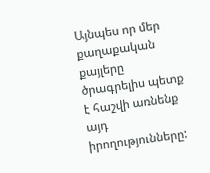Այնպես որ մեր քաղաքական քայլերը ծրագրելիս պետք է հաշվի առնենք այդ իրողությունները: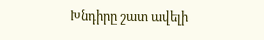Խնդիրը շատ ավելի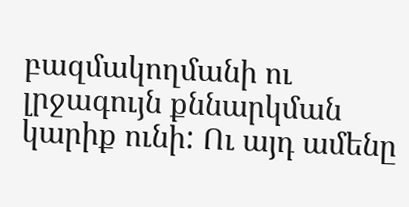բազմակողմանի ու լրջագույն քննարկման կարիք ունի: Ու այդ ամենը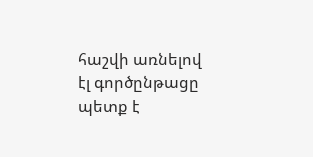հաշվի առնելով էլ գործընթացը պետք է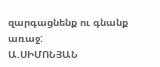զարգացնենք ու գնանք առաջ:
Ա.ՍԻՄՈՆՅԱՆ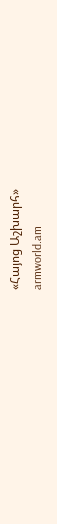«Հայոց Աշխարհ»
armworld.am